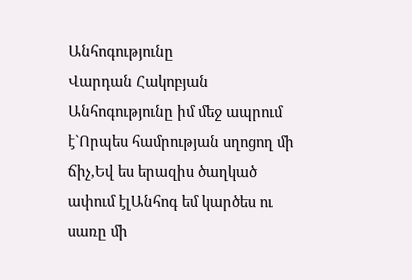Անհոգությունը
Վարդան Հակոբյան
Անհոգությունը իմ մեջ ապրում է`Որպես համրության սղոցող մի ճիչ,Եվ ես երազիս ծաղկած ափում էլԱնհոգ եմ կարծես ու սառը մի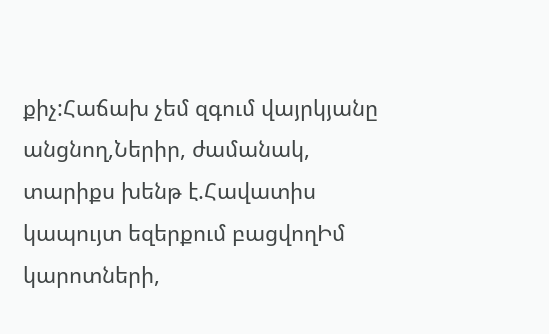քիչ:Հաճախ չեմ զգում վայրկյանը անցնող,Ներիր, ժամանակ, տարիքս խենթ է.Հավատիս կապույտ եզերքում բացվողԻմ կարոտների,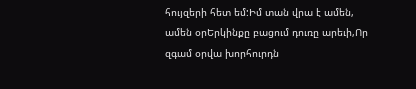հույզերի հետ եմ:Իմ տան վրա է ամեն, ամեն օրԵրկինքը բացում դուռը արեւի,Որ զգամ օրվա խորհուրդն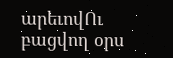արեւովՈւ բացվող օրս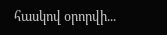հասկով օրորվի...